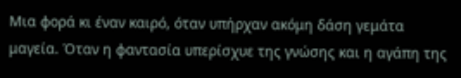Μια φορά κι έναν καιρό, όταν υπήρχαν ακόμη δάση γεμάτα μαγεία. Όταν η φαντασία υπερίσχυε της γνώσης και η αγάπη της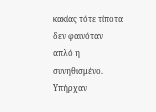κακίας τότε τίποτα δεν φαινόταν απλό η συνηθισμένο. Υπήρχαν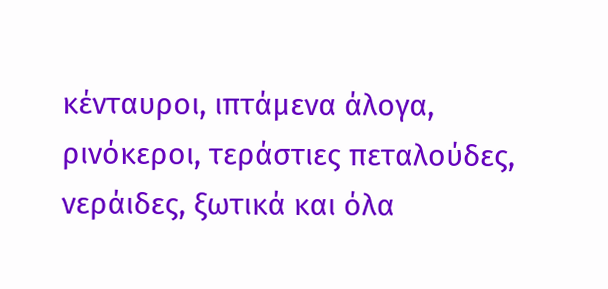κένταυροι, ιπτάμενα άλογα, ρινόκεροι, τεράστιες πεταλούδες, νεράιδες, ξωτικά και όλα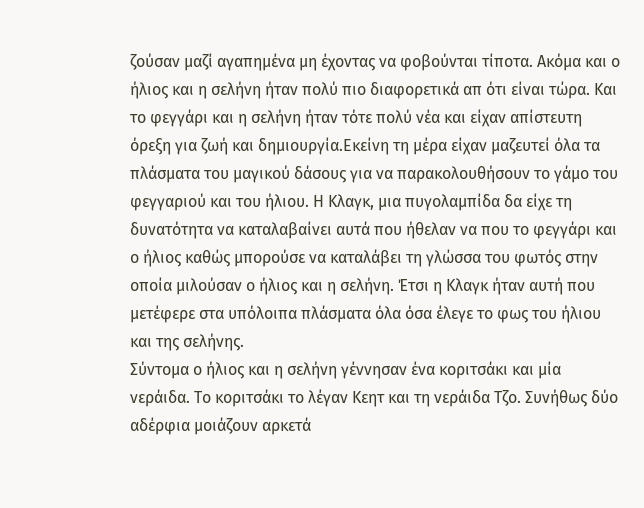ζούσαν μαζί αγαπημένα μη έχοντας να φοβούνται τίποτα. Ακόμα και ο ήλιος και η σελήνη ήταν πολύ πιο διαφορετικά απ ότι είναι τώρα. Και το φεγγάρι και η σελήνη ήταν τότε πολύ νέα και είχαν απίστευτη όρεξη για ζωή και δημιουργία.Εκείνη τη μέρα είχαν μαζευτεί όλα τα πλάσματα του μαγικού δάσους για να παρακολουθήσουν το γάμο του φεγγαριού και του ήλιου. Η Κλαγκ, μια πυγολαμπίδα δα είχε τη δυνατότητα να καταλαβαίνει αυτά που ήθελαν να που το φεγγάρι και ο ήλιος καθώς μπορούσε να καταλάβει τη γλώσσα του φωτός στην οποία μιλούσαν ο ήλιος και η σελήνη. Έτσι η Κλαγκ ήταν αυτή που μετέφερε στα υπόλοιπα πλάσματα όλα όσα έλεγε το φως του ήλιου και της σελήνης.
Σύντομα ο ήλιος και η σελήνη γέννησαν ένα κοριτσάκι και μία νεράιδα. Το κοριτσάκι το λέγαν Κεητ και τη νεράιδα Τζο. Συνήθως δύο αδέρφια μοιάζουν αρκετά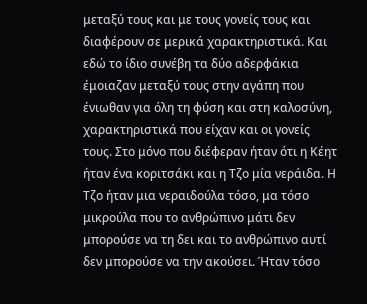μεταξύ τους και με τους γονείς τους και διαφέρουν σε μερικά χαρακτηριστικά. Και εδώ το ίδιο συνέβη τα δύο αδερφάκια έμοιαζαν μεταξύ τους στην αγάπη που ένιωθαν για όλη τη φύση και στη καλοσύνη, χαρακτηριστικά που είχαν και οι γονείς τους. Στο μόνο που διέφεραν ήταν ότι η Κέητ ήταν ένα κοριτσάκι και η Τζο μία νεράιδα. Η Τζο ήταν μια νεραιδούλα τόσο, μα τόσο μικρούλα που το ανθρώπινο μάτι δεν μπορούσε να τη δει και το ανθρώπινο αυτί δεν μπορούσε να την ακούσει. Ήταν τόσο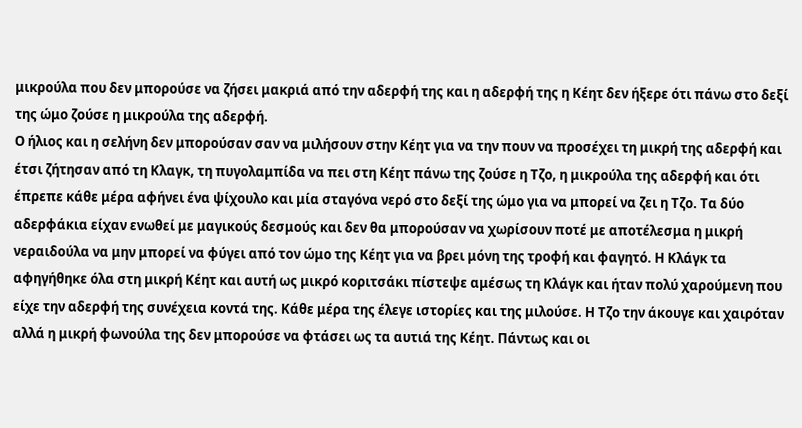μικρούλα που δεν μπορούσε να ζήσει μακριά από την αδερφή της και η αδερφή της η Κέητ δεν ήξερε ότι πάνω στο δεξί της ώμο ζούσε η μικρούλα της αδερφή.
Ο ήλιος και η σελήνη δεν μπορούσαν σαν να μιλήσουν στην Κέητ για να την πουν να προσέχει τη μικρή της αδερφή και έτσι ζήτησαν από τη Κλαγκ, τη πυγολαμπίδα να πει στη Κέητ πάνω της ζούσε η Τζο, η μικρούλα της αδερφή και ότι έπρεπε κάθε μέρα αφήνει ένα ψίχουλο και μία σταγόνα νερό στο δεξί της ώμο για να μπορεί να ζει η Τζο. Τα δύο αδερφάκια είχαν ενωθεί με μαγικούς δεσμούς και δεν θα μπορούσαν να χωρίσουν ποτέ με αποτέλεσμα η μικρή νεραιδούλα να μην μπορεί να φύγει από τον ώμο της Κέητ για να βρει μόνη της τροφή και φαγητό. Η Κλάγκ τα αφηγήθηκε όλα στη μικρή Κέητ και αυτή ως μικρό κοριτσάκι πίστεψε αμέσως τη Κλάγκ και ήταν πολύ χαρούμενη που είχε την αδερφή της συνέχεια κοντά της. Κάθε μέρα της έλεγε ιστορίες και της μιλούσε. Η Τζο την άκουγε και χαιρόταν αλλά η μικρή φωνούλα της δεν μπορούσε να φτάσει ως τα αυτιά της Κέητ. Πάντως και οι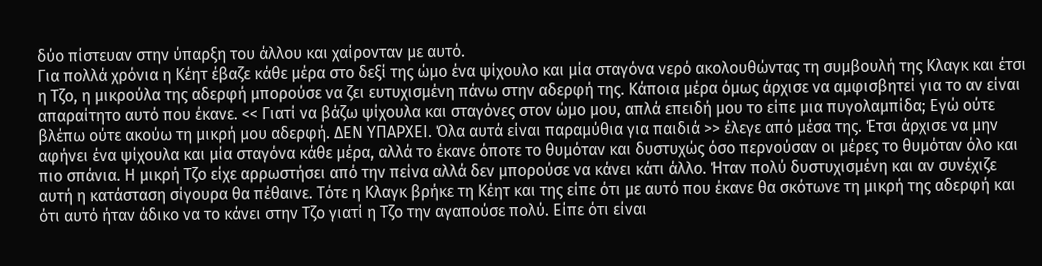δύο πίστευαν στην ύπαρξη του άλλου και χαίρονταν με αυτό.
Για πολλά χρόνια η Κέητ έβαζε κάθε μέρα στο δεξί της ώμο ένα ψίχουλο και μία σταγόνα νερό ακολουθώντας τη συμβουλή της Κλαγκ και έτσι η Τζο, η μικρούλα της αδερφή μπορούσε να ζει ευτυχισμένη πάνω στην αδερφή της. Κάποια μέρα όμως άρχισε να αμφισβητεί για το αν είναι απαραίτητο αυτό που έκανε. << Γιατί να βάζω ψίχουλα και σταγόνες στον ώμο μου, απλά επειδή μου το είπε μια πυγολαμπίδα; Εγώ ούτε βλέπω ούτε ακούω τη μικρή μου αδερφή. ΔΕΝ ΥΠΑΡΧΕΙ. Όλα αυτά είναι παραμύθια για παιδιά >> έλεγε από μέσα της. Έτσι άρχισε να μην αφήνει ένα ψίχουλα και μία σταγόνα κάθε μέρα, αλλά το έκανε όποτε το θυμόταν και δυστυχώς όσο περνούσαν οι μέρες το θυμόταν όλο και πιο σπάνια. Η μικρή Τζο είχε αρρωστήσει από την πείνα αλλά δεν μπορούσε να κάνει κάτι άλλο. Ήταν πολύ δυστυχισμένη και αν συνέχιζε αυτή η κατάσταση σίγουρα θα πέθαινε. Τότε η Κλαγκ βρήκε τη Κέητ και της είπε ότι με αυτό που έκανε θα σκότωνε τη μικρή της αδερφή και ότι αυτό ήταν άδικο να το κάνει στην Τζο γιατί η Τζο την αγαπούσε πολύ. Είπε ότι είναι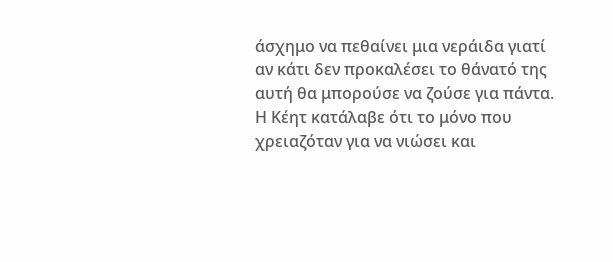άσχημο να πεθαίνει μια νεράιδα γιατί αν κάτι δεν προκαλέσει το θάνατό της αυτή θα μπορούσε να ζούσε για πάντα.
Η Κέητ κατάλαβε ότι το μόνο που χρειαζόταν για να νιώσει και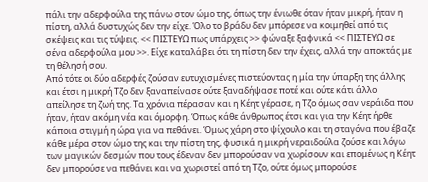πάλι την αδερφούλα της πάνω στον ώμο της, όπως την ένιωθε όταν ήταν μικρή, ήταν η πίστη, αλλά δυστυχώς δεν την είχε. Όλο το βράδυ δεν μπόρεσε να κοιμηθεί από τις σκέψεις και τις τύψεις. << ΠΙΣΤΕΥΩ πως υπάρχεις >> φώναξε ξαφνικά << ΠΙΣΤΕΥΩ σε σένα αδερφούλα μου >>. Είχε καταλάβει ότι τη πίστη δεν την έχεις, αλλά την αποκτάς με τη θέλησή σου.
Από τότε οι δύο αδερφές ζούσαν ευτυχισμένες πιστεύοντας η μία την ύπαρξη της άλλης και έτσι η μικρή Τζο δεν ξαναπείνασε ούτε ξαναδήψασε ποτέ και ούτε κάτι άλλο απείλησε τη ζωή της. Τα χρόνια πέρασαν και η Κέητ γέρασε, η Τζο όμως σαν νεράιδα που ήταν, ήταν ακόμη νέα και όμορφη. Όπως κάθε άνθρωπος έτσι και για την Κέητ ήρθε κάποια στιγμή η ώρα για να πεθάνει. Όμως χάρη στο ψίχουλο και τη σταγόνα που έβαζε κάθε μέρα στον ώμο της και την πίστη της, φυσικά η μικρή νεραιδούλα ζούσε και λόγω των μαγικών δεσμών που τους έδεναν δεν μπορούσαν να χωρίσουν και επομένως η Κέητ δεν μπορούσε να πεθάνει και να χωριστεί από τη Τζο, ούτε όμως μπορούσε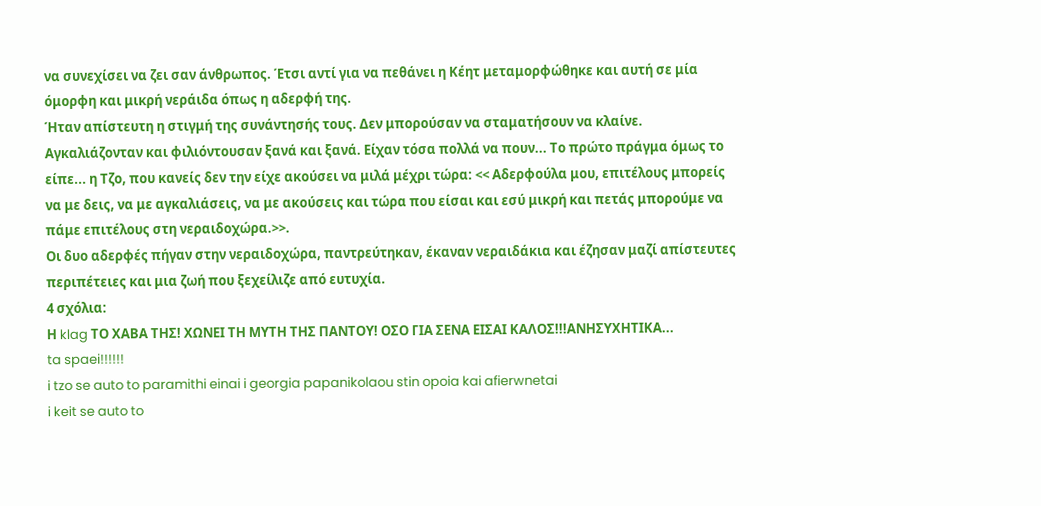να συνεχίσει να ζει σαν άνθρωπος. Έτσι αντί για να πεθάνει η Κέητ μεταμορφώθηκε και αυτή σε μία όμορφη και μικρή νεράιδα όπως η αδερφή της.
Ήταν απίστευτη η στιγμή της συνάντησής τους. Δεν μπορούσαν να σταματήσουν να κλαίνε. Αγκαλιάζονταν και φιλιόντουσαν ξανά και ξανά. Είχαν τόσα πολλά να πουν... Το πρώτο πράγμα όμως το είπε... η Τζο, που κανείς δεν την είχε ακούσει να μιλά μέχρι τώρα: << Αδερφούλα μου, επιτέλους μπορείς να με δεις, να με αγκαλιάσεις, να με ακούσεις και τώρα που είσαι και εσύ μικρή και πετάς μπορούμε να πάμε επιτέλους στη νεραιδοχώρα.>>.
Οι δυο αδερφές πήγαν στην νεραιδοχώρα, παντρεύτηκαν, έκαναν νεραιδάκια και έζησαν μαζί απίστευτες περιπέτειες και μια ζωή που ξεχείλιζε από ευτυχία.
4 σχόλια:
Η klag ΤΟ ΧΑΒΑ ΤΗΣ! ΧΩΝΕΙ ΤΗ ΜΥΤΗ ΤΗΣ ΠΑΝΤΟΥ! ΟΣΟ ΓΙΑ ΣΕΝΑ ΕΙΣΑΙ ΚΑΛΟΣ!!!ΑΝΗΣΥΧΗΤΙΚΑ...
ta spaei!!!!!!
i tzo se auto to paramithi einai i georgia papanikolaou stin opoia kai afierwnetai
i keit se auto to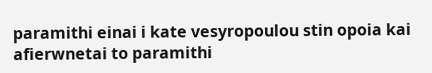paramithi einai i kate vesyropoulou stin opoia kai afierwnetai to paramithi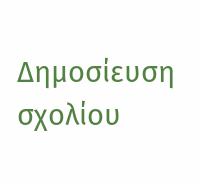Δημοσίευση σχολίου